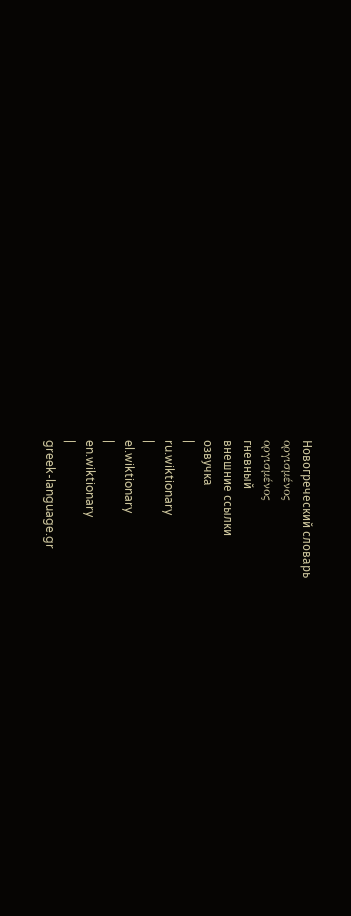Новогреческий словарь
οργισμένος
οργισμένος
гневный
внешние ссылки
озвучка
|
ru.wiktionary
|
el.wiktionary
|
en.wiktionary
|
greek-language.gr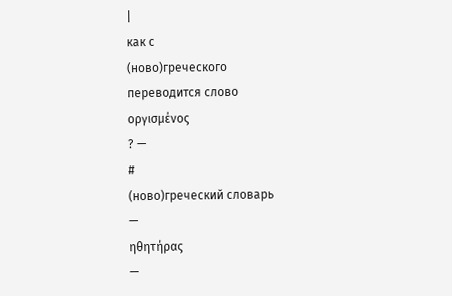|
как с
(ново)греческого
переводится слово
οργισμένος
? —
#
(ново)греческий словарь
—
ηθητήρας
—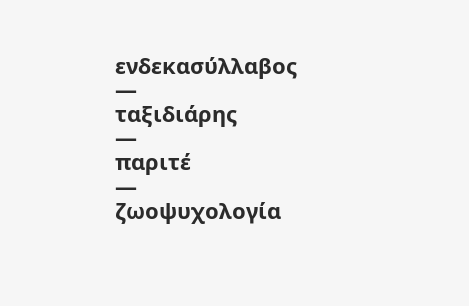ενδεκασύλλαβος
—
ταξιδιάρης
—
παριτέ
—
ζωοψυχολογία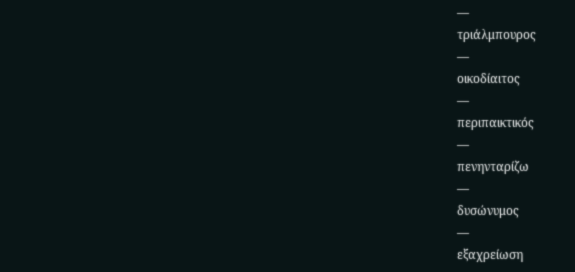—
τριάλμπουρος
—
οικοδίαιτος
—
περιπαικτικός
—
πενηνταρίζω
—
δυσώνυμος
—
εξαχρείωση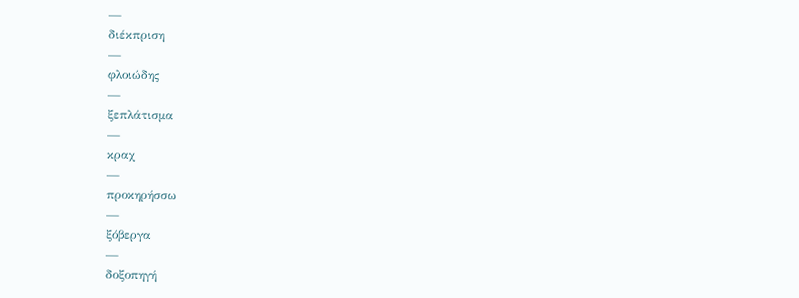—
διέκπριση
—
φλοιώδης
—
ξεπλάτισμα
—
κραχ
—
προκηρήσσω
—
ξόβεργα
—
δοξοπηγή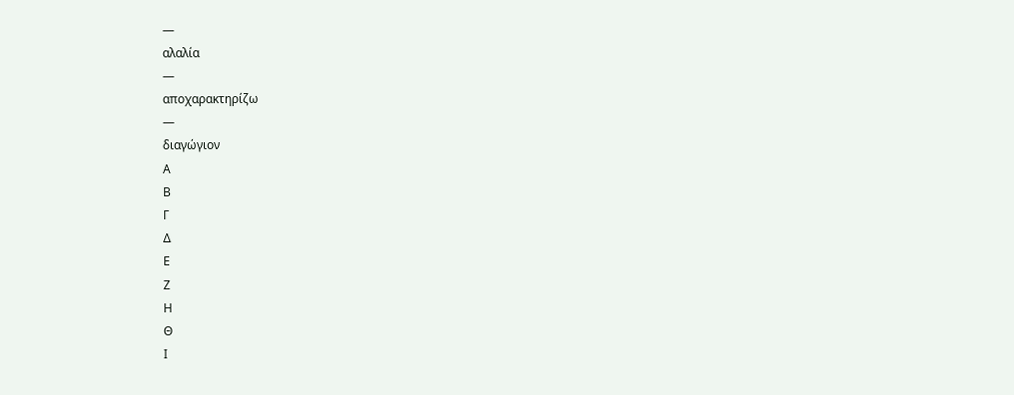—
αλαλία
—
αποχαρακτηρίζω
—
διαγώγιον
Α
Β
Γ
Δ
Ε
Ζ
Η
Θ
Ι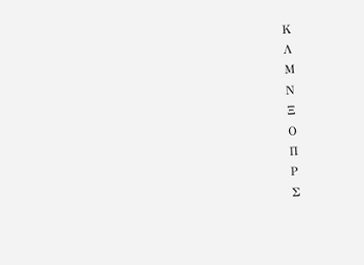Κ
Λ
Μ
Ν
Ξ
Ο
Π
Ρ
Σ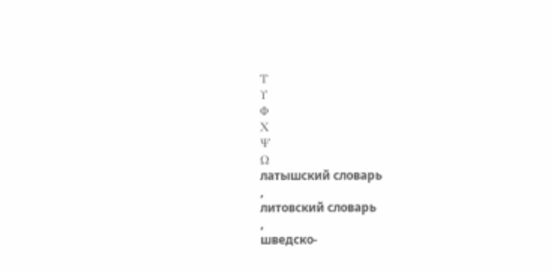Τ
Υ
Φ
Χ
Ψ
Ω
латышский словарь
,
литовский словарь
,
шведско-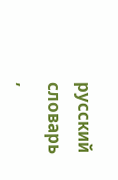русский словарь
,